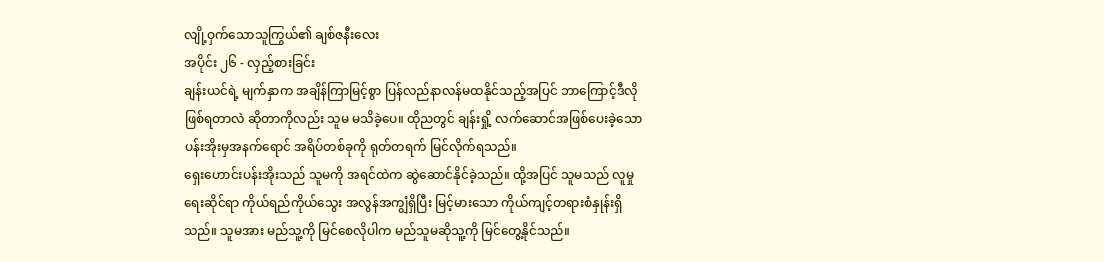လျို့ဝှက်သောသူကြွယ်၏ ချစ်ဇနီးလေး
အပိုင်း ၂၆ - လှည့်စားခြင်း
ချန်းယင်ရဲ့ မျက်နှာက အချိန်ကြာမြင့်စွာ ပြန်လည်နာလန်မထနိုင်သည့်အပြင် ဘာကြောင့်ဒီလိုဖြစ်ရတာလဲ ဆိုတာကိုလည်း သူမ မသိခဲ့ပေ။ ထိုညတွင် ချန်းရှို့ လက်ဆောင်အဖြစ်ပေးခဲ့သော ပန်းအိုးမှအနက်ရောင် အရိပ်တစ်ခုကို ရုတ်တရက် မြင်လိုက်ရသည်။
ရှေးဟောင်းပန်းအိုးသည် သူမကို အရင်ထဲက ဆွဲဆောင်နိုင်ခဲ့သည်။ ထို့အပြင် သူမသည် လူမှုရေးဆိုင်ရာ ကိုယ်ရည်ကိုယ်သွေး အလွန်အကျွံရှိပြီး မြင့်မားသော ကိုယ်ကျင့်တရားစံနှုန်းရှိသည်။ သူမအား မည်သူ့ကို မြင်စေလိုပါက မည်သူမဆိုသူ့ကို မြင်တွေ့နိုင်သည်။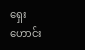ရှေးဟောင်း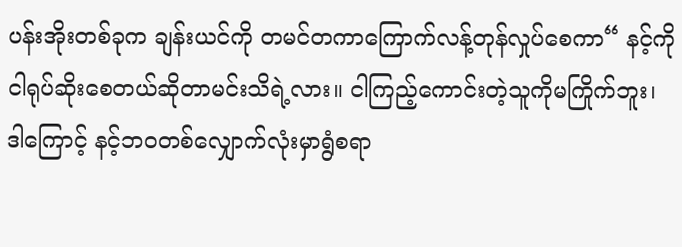ပန်းအိုးတစ်ခုက ချန်းယင်ကို တမင်တကာကြောက်လန့်တုန်လှုပ်စေကာ“ နင့်ကိုငါရုပ်ဆိုးစေတယ်ဆိုတာမင်းသိရဲ့လား။ ငါကြည့်ကောင်းတဲ့သူကိုမကြိုက်ဘူး၊ ဒါကြောင့် နင့်ဘ၀တစ်လျှောက်လုံးမှာရွံစရာ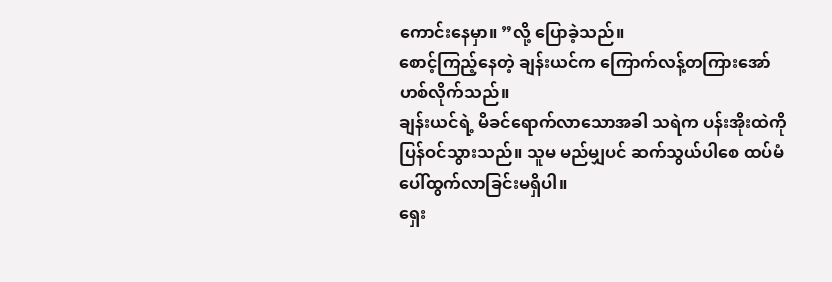ကောင်းနေမှာ။ ”လို့ ပြောခဲ့သည်။
စောင့်ကြည့်နေတဲ့ ချန်းယင်က ကြောက်လန့်တကြားအော်ဟစ်လိုက်သည်။
ချန်းယင်ရဲ့ မိခင်ရောက်လာသောအခါ သရဲက ပန်းအိုးထဲကို ပြန်ဝင်သွားသည်။ သူမ မည်မျှပင် ဆက်သွယ်ပါစေ ထပ်မံ ပေါ်ထွက်လာခြင်းမရှိပါ။
ရှေး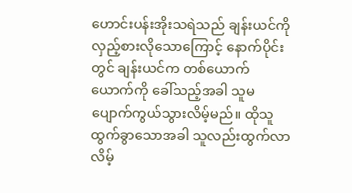ဟောင်းပန်းအိုးသရဲသည် ချန်းယင်ကို လှည့်စားလိုသောကြောင့် နောက်ပိုင်းတွင် ချန်းယင်က တစ်ယောက်ယောက်ကို ခေါ်သည့်အခါ သူမပျောက်ကွယ်သွားလိမ့်မည်။ ထိုသူထွက်ခွာသောအခါ သူလည်းထွက်လာလိမ့်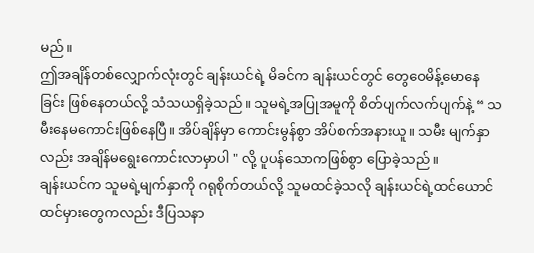မည်။
ဤအချိန်တစ်လျှောက်လုံးတွင် ချန်းယင်ရဲ့ မိခင်က ချန်းယင်တွင် တွေဝေမိန့်မောနေခြင်း ဖြစ်နေတယ်လို့ သံသယရှိခဲ့သည်။ သူမရဲ့အပြုအမူကို စိတ်ပျက်လက်ပျက်နဲ့ “ သမီးနေမကောင်းဖြစ်နေပြီ။ အိပ်ချိန်မှာ ကောင်းမွန်စွာ အိပ်စက်အနားယူ။ သမီး မျက်နှာလည်း အချိန်မရွေးကောင်းလာမှာပါ " လို့ ပူပန်သောကဖြစ်စွာ ပြောခဲ့သည်။
ချန်းယင်က သူမရဲ့မျက်နှာကို ဂရုစိုက်တယ်လို့ သူမထင်ခဲ့သလို ချန်းယင်ရဲ့ထင်ယောင်ထင်မှားတွေကလည်း ဒီပြသနာ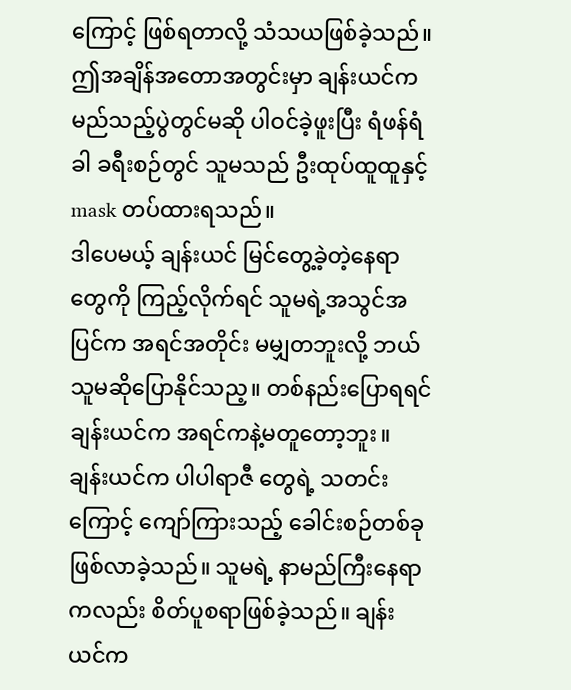ကြောင့် ဖြစ်ရတာလို့ သံသယဖြစ်ခဲ့သည်။
ဤအချိန်အတောအတွင်းမှာ ချန်းယင်က မည်သည့်ပွဲတွင်မဆို ပါဝင်ခဲ့ဖူးပြီး ရံဖန်ရံခါ ခရီးစဉ်တွင် သူမသည် ဦးထုပ်ထူထူနှင့် mask တပ်ထားရသည်။
ဒါပေမယ့် ချန်းယင် မြင်တွေ့ခဲ့တဲ့နေရာတွေကို ကြည့်လိုက်ရင် သူမရဲ့အသွင်အပြင်က အရင်အတိုင်း မမျှတဘူးလို့ ဘယ်သူမဆိုပြောနိုင်သည့။ တစ်နည်းပြောရရင် ချန်းယင်က အရင်ကနဲ့မတူတော့ဘူး။
ချန်းယင်က ပါပါရာဇီ တွေရဲ့ သတင်းကြောင့် ကျော်ကြားသည့် ခေါင်းစဉ်တစ်ခုဖြစ်လာခဲ့သည်။ သူမရဲ့ နာမည်ကြီးနေရာကလည်း စိတ်ပူစရာဖြစ်ခဲ့သည်။ ချန်းယင်က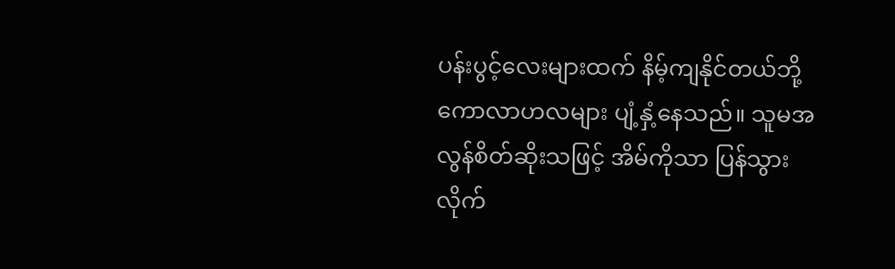ပန်းပွင့်လေးများထက် နိမ့်ကျနိုင်တယ်ဘို့ ကောလာဟလများ ပျံ့နှံ့နေသည်။ သူမအလွန်စိတ်ဆိုးသဖြင့် အိမ်ကိုသာ ပြန်သွားလိုက်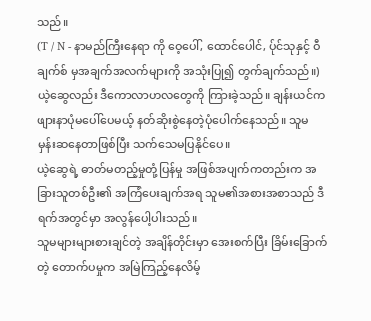သည်။
(T / N - နာမည်ကြီးနေရာ ကို ဝေ့ပေါ်, ထောင်ပေါင်, ပ်ုင်သုနှင့် ဝီချက်စ် မှအချက်အလက်များကို အသုံးပြု၍ တွက်ချက်သည်။)
ယဲ့ဆွေလည်း ဒီကောလာဟလတွေကို ကြားခဲ့သည်။ ချန်းယင်က ဖျားနာပုံမပေါ်ပေမယ့် နတ်ဆိုးစွဲနေတဲ့ပုံပေါက်နေသည်။ သူမ မှန်းဆနေတာဖြစ်ပြီး သက်သေမပြနိုင်ပေ။
ယဲ့ဆွေရဲ့ ဓာတ်မတည့်မှုတုံ့ပြန်မှု အဖြစ်အပျက်ကတည်းက အခြားသူတစ်ဦး၏ အကြံပေးချက်အရ သူမ၏အစားအစာသည် ဒီရက်အတွင်မှာ အလွန်ပေါ့ပါးသည်။
သူမများများစားချင်တဲ့ အချိန်တိုင်းမှာ အေးစက်ပြီး ခြိမ်းခြောက်တဲ့ တောက်ပမှုက အမြဲကြည့်နေလိမ့်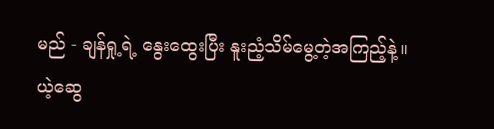မည် - ချန်ရှု့ရဲ့ နွေးထွေးပြီး နူးညံ့သိမ်မွေ့တဲ့အကြည့်နဲ့။
ယဲ့ဆွေ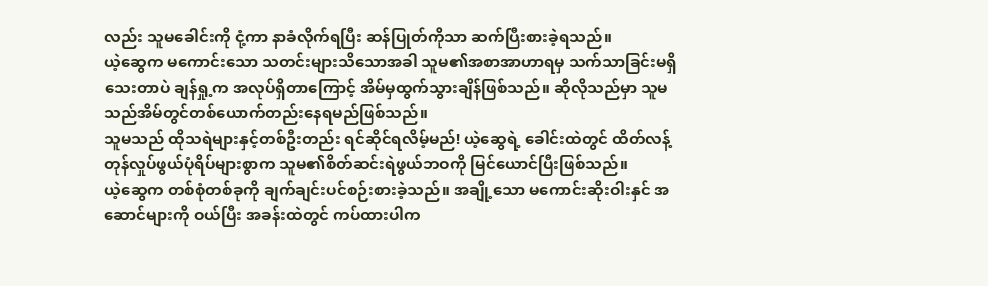လည်း သူမခေါင်းကို ငုံ့ကာ နာခံလိုက်ရပြီး ဆန်ပြုတ်ကိုသာ ဆက်ပြီးစားခဲ့ရသည်။
ယဲ့ဆွေက မကောင်းသော သတင်းများသိသောအခါ သူမ၏အစာအာဟာရမှ သက်သာခြင်းမရှိသေးတာပဲ ချန်ရှု့က အလုပ်ရှိတာကြောင့် အိမ်မှထွက်သွားချိန်ဖြစ်သည်။ ဆိုလိုသည်မှာ သူမသည်အိမ်တွင်တစ်ယောက်တည်းနေရမည်ဖြစ်သည်။
သူမသည် ထိုသရဲများနှင့်တစ်ဦးတည်း ရင်ဆိုင်ရလိမ့်မည်! ယဲ့ဆွေရဲ့ ခေါင်းထဲတွင် ထိတ်လန့်တုန်လှုပ်ဖွယ်ပုံရိပ်များစွာက သူမ၏စိတ်ဆင်းရဲဖွယ်ဘဝကို မြင်ယောင်ပြီးဖြစ်သည်။
ယဲ့ဆွေက တစ်စုံတစ်ခုကို ချက်ချင်းပင်စဉ်းစားခဲ့သည်။ အချို့သော မကောင်းဆိုးဝါးနှင် အဆောင်များကို ဝယ်ပြီး အခန်းထဲတွင် ကပ်ထားပါက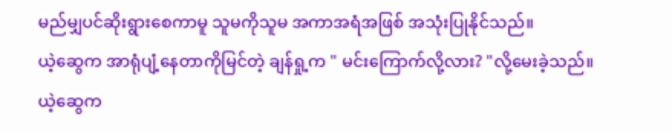မည်မျှပင်ဆိုးရွားစေကာမူ သူမကိုသူမ အကာအရံအဖြစ် အသုံးပြုနိုင်သည်။
ယဲ့ဆွေက အာရုံပျံ့နေတာကိုမြင်တဲ့ ချန်ရှု့က " မင်းကြောက်လို့လား? "လို့မေးခဲ့သည်။
ယဲ့ဆွေက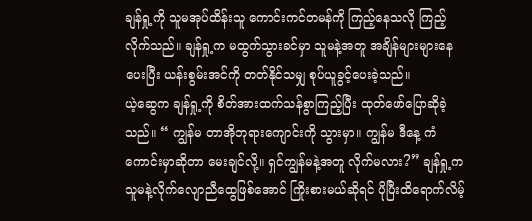ချန်ရှု့ကို သူမအုပ်ထိန်းသူ ကောင်းကင်တမန်ကို ကြည့်နေသလို ကြည့်လိုက်သည်။ ချန်ရှု့က မထွက်သွားခင်မှာ သူမနဲ့အတူ အချိန်များများနေပေးပြီး ယန်းစွမ်းအင်ကို တတ်နိုင်သမျှ စုပ်ယူခွင့်ပေးခဲ့သည်။
ယဲ့ဆွေက ချန်ရှု့ကို စိတ်အားထက်သန်စွာကြည့်ပြီး ထုတ်ဖော်ပြောဆိုခဲ့သည်။ “ ကျွန်မ တာအိုဘုရားကျောင်းကို သွားမှာ။ ကျွန်မ ဒီနေ့ ကံကောင်းမှာဆိုတာ မေးချင်လို့။ ရှင်ကျွန်မနဲ့အတူ လိုက်မလား?” ချန်ရှု့က သူမနဲ့လိုက်လျောညီထွေဖြစ်အောင် ကြိုးစားမယ်ဆိုရင် ပိုပြီးထိရောက်လိမ့်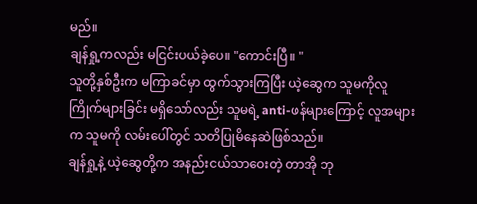မည်။
ချန်ရှု့ကလည်း မငြင်းပယ်ခဲ့ပေ။ "ကောင်းပြီ။ "
သူတို့နှစ်ဦးက မကြာခင်မှာ ထွက်သွားကြပြီး ယဲ့ဆွေက သူမကိုလူကြိုက်များခြင်း မရှိသော်လည်း သူမရဲ့ anti-ဖန်များကြောင့် လူအများက သူမကို လမ်းပေါ်တွင် သတိပြုမိနေဆဲဖြစ်သည်။
ချန်ရှု့နဲ့ ယဲ့ဆွေတို့က အနည်းငယ်သာဝေးတဲ့ တာအို ဘု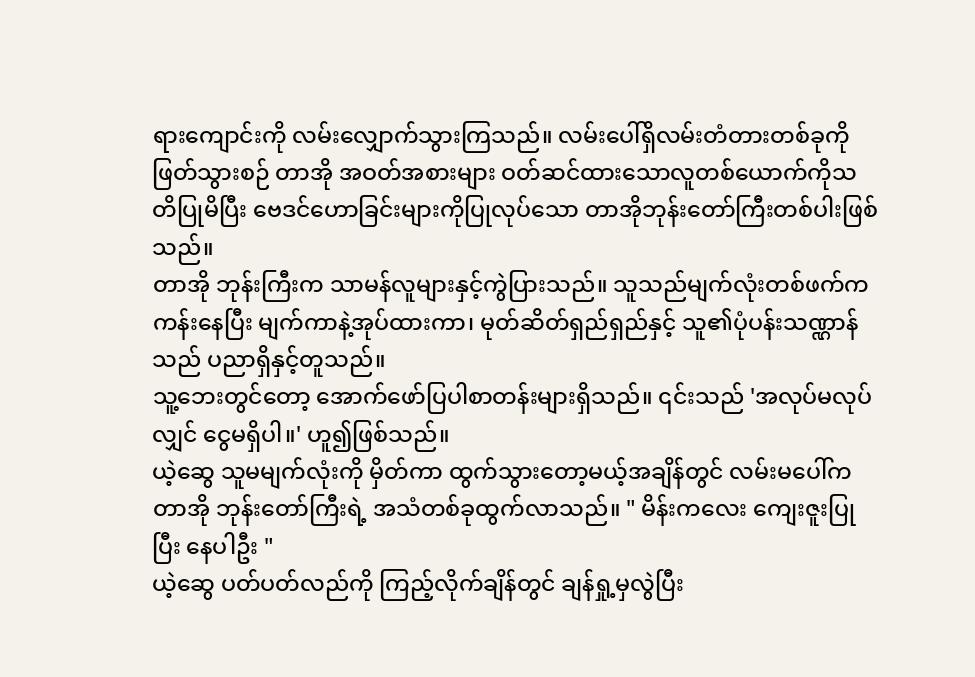ရားကျောင်းကို လမ်းလျှောက်သွားကြသည်။ လမ်းပေါ်ရှိလမ်းတံတားတစ်ခုကိုဖြတ်သွားစဉ် တာအို အဝတ်အစားများ ဝတ်ဆင်ထားသောလူတစ်ယောက်ကိုသတိပြုမိပြီး ဗေဒင်ဟောခြင်းများကိုပြုလုပ်သော တာအိုဘုန်းတော်ကြီးတစ်ပါးဖြစ်သည်။
တာအို ဘုန်းကြီးက သာမန်လူများနှင့်ကွဲပြားသည်။ သူသည်မျက်လုံးတစ်ဖက်က ကန်းနေပြီး မျက်ကာနဲ့အုပ်ထားကာ၊ မုတ်ဆိတ်ရှည်ရှည်နှင့် သူ၏ပုံပန်းသဏ္ဠာန်သည် ပညာရှိနှင့်တူသည်။
သူ့ဘေးတွင်တော့ အောက်ဖော်ပြပါစာတန်းများရှိသည်။ ၎င်းသည် 'အလုပ်မလုပ်လျှင် ငွေမရှိပါ။' ဟူ၍ဖြစ်သည်။
ယဲ့ဆွေ သူမမျက်လုံးကို မှိတ်ကာ ထွက်သွားတော့မယ့်အချိန်တွင် လမ်းမပေါ်က တာအို ဘုန်းတော်ကြီးရဲ့ အသံတစ်ခုထွက်လာသည်။ " မိန်းကလေး ကျေးဇူးပြုပြီး နေပါဦး "
ယဲ့ဆွေ ပတ်ပတ်လည်ကို ကြည့်လိုက်ချိန်တွင် ချန်ရှု့မှလွဲပြီး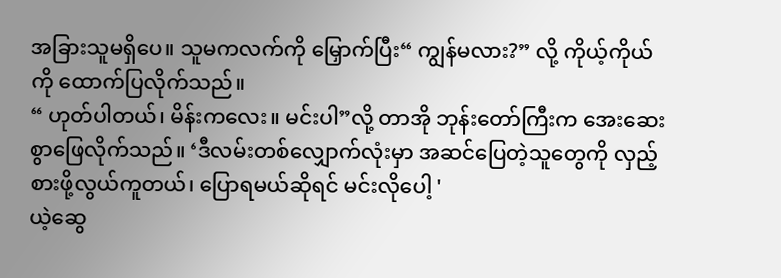အခြားသူမရှိပေ။ သူမကလက်ကို မြှောက်ပြီး“ ကျွန်မလား?” လို့ ကိုယ့်ကိုယ်ကို ထောက်ပြလိုက်သည်။
“ ဟုတ်ပါတယ်၊ မိန်းကလေး။ မင်းပါ”လို့ တာအို ဘုန်းတော်ကြီးက အေးဆေးစွာဖြေလိုက်သည်။ ‘ဒီလမ်းတစ်လျှောက်လုံးမှာ အဆင်ပြေတဲ့သူတွေကို လှည့်စားဖို့လွယ်ကူတယ်၊ ပြောရမယ်ဆိုရင် မင်းလိုပေါ့ '
ယဲ့ဆွေ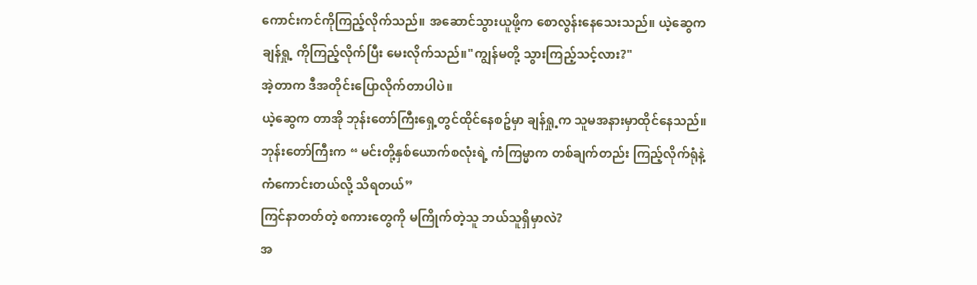ကောင်းကင်ကိုကြည့်လိုက်သည်။ အဆောင်သွားယူဖို့က စောလွန်းနေသေးသည်။ ယဲ့ဆွေက ချန်ရှု့ ကိုကြည့်လိုက်ပြီး မေးလိုက်သည်။"ကျွန်မတို့ သွားကြည့်သင့်လား?"
အဲ့တာက ဒီအတိုင်းပြောလိုက်တာပါပဲ။
ယဲ့ဆွေက တာအို ဘုန်းတော်ကြီးရှေ့တွင်ထိုင်နေစဥ်မှာ ချန်ရှု့က သူမအနားမှာထိုင်နေသည်။ ဘုန်းတော်ကြီးက “ မင်းတို့နှစ်ယောက်စလုံးရဲ့ ကံကြမ္မာက တစ်ချက်တည်း ကြည့်လိုက်ရုံနဲ့ ကံကောင်းတယ်လို့ သိရတယ်”
ကြင်နာတတ်တဲ့ စကားတွေကို မကြိုက်တဲ့သူ ဘယ်သူရှိမှာလဲ?
အ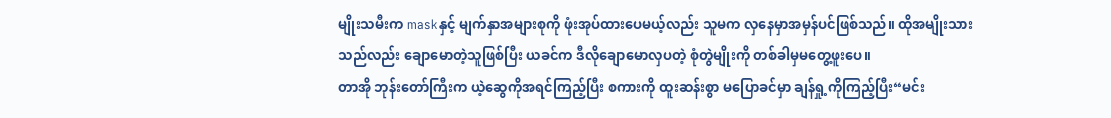မျိုးသမီးက maskနှင့် မျက်နှာအများစုကို ဖုံးအုပ်ထားပေမယ့်လည်း သူမက လှနေမှာအမှန်ပင်ဖြစ်သည်။ ထိုအမျိုးသားသည်လည်း ချောမောတဲ့သူဖြစ်ပြီး ယခင်က ဒီလိုချောမောလှပတဲ့ စုံတွဲမျိုးကို တစ်ခါမှမတွေ့ဖူးပေ။
တာအို ဘုန်းတော်ကြီးက ယဲ့ဆွေကိုအရင်ကြည့်ပြီး စကားကို ထူးဆန်းစွာ မပြောခင်မှာ ချန်ရှု့ကိုကြည့်ပြီး“မင်း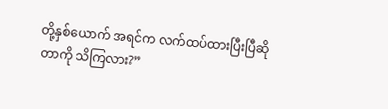တို့နှစ်ယောက် အရင်က လက်ထပ်ထားပြီးပြီဆိုတာကို သိကြလား?”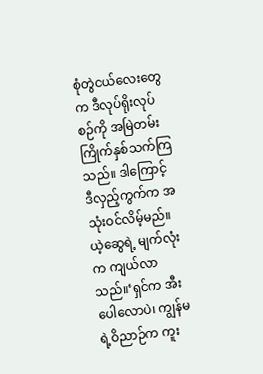စုံတွဲငယ်လေးတွေက ဒီလုပ်ရိုးလုပ်စဉ်ကို အမြဲတမ်းကြိုက်နှစ်သက်ကြသည်။ ဒါကြောင့် ဒီလှည့်ကွက်က အသုံးဝင်လိမ့်မည်။
ယဲ့ဆွေရဲ့ မျက်လုံးက ကျယ်လာသည်။‘ရှင်က အီးပေါလောပဲ၊ ကျွန်မရဲ့ဝိညာဉ်က ကူး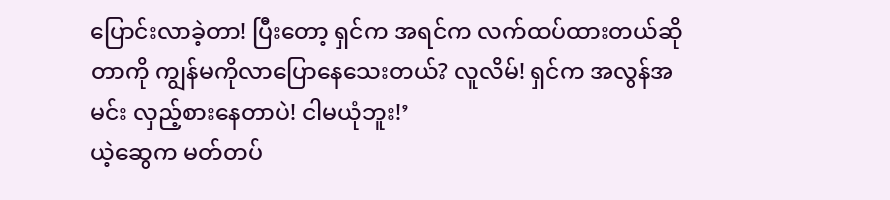ပြောင်းလာခဲ့တာ! ပြီးတော့ ရှင်က အရင်က လက်ထပ်ထားတယ်ဆိုတာကို ကျွန်မကိုလာပြောနေသေးတယ်? လူလိမ်! ရှင်က အလွန်အမင်း လှည့်စားနေတာပဲ! ငါမယုံဘူး!’
ယဲ့ဆွေက မတ်တပ်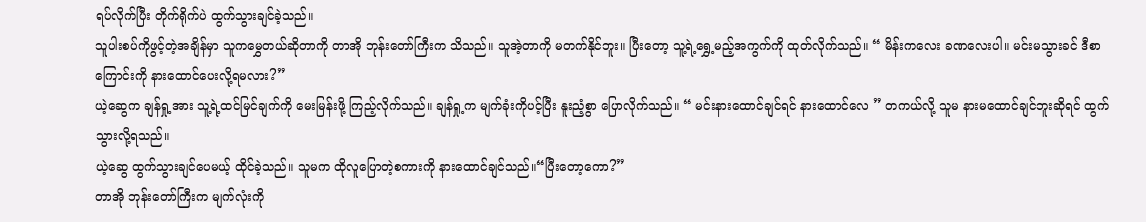ရပ်လိုက်ပြီး တိုက်ရိုက်ပဲ ထွက်သွားချင်ခဲ့သည်။
သူပါးစပ်ကိုဖွင့်တဲ့အချိန်မှာ သူကမွှေတယ်ဆိုတာကို တာအို ဘုန်းတော်ကြီးက သိသည်။ သူအဲ့တာကို မတက်နိုင်ဘူး။ ပြီးတော့ သူ့ရဲ့ရွှေ့မည့်အကွက်ကို ထုတ်လိုက်သည်။ “ မိန်းကလေး ခဏလေးပါ။ မင်းမသွားခင် ဒီစာကြောင်းကို နားထောင်ပေးလို့ရမလား?”
ယဲ့ဆွေက ချန်ရှု့အား သူ့ရဲ့ထင်မြင်ချက်ကို မေးမြန်းဖို့ ကြည့်လိုက်သည်။ ချန်ရှု့က မျက်ခုံးကိုပင့်ပြီး နူးညံ့စွာ ပြောလိုက်သည်။ “ မင်းနားထောင်ချင်ရင် နားထောင်လေ ” တကယ်လို့ သူမ နားမထောင်ချင်ဘူးဆိုရင် ထွက်သွားလို့ရသည်။
ယဲ့ဆွေ ထွက်သွားချင်ပေမယ့် ထိုင်ခဲ့သည်။ သူမက ထိုလူပြောတဲ့စကားကို နားထောင်ချင်သည်။“ပြီးတော့ကော?”
တာအို ဘုန်းတော်ကြီးက မျက်လုံးကို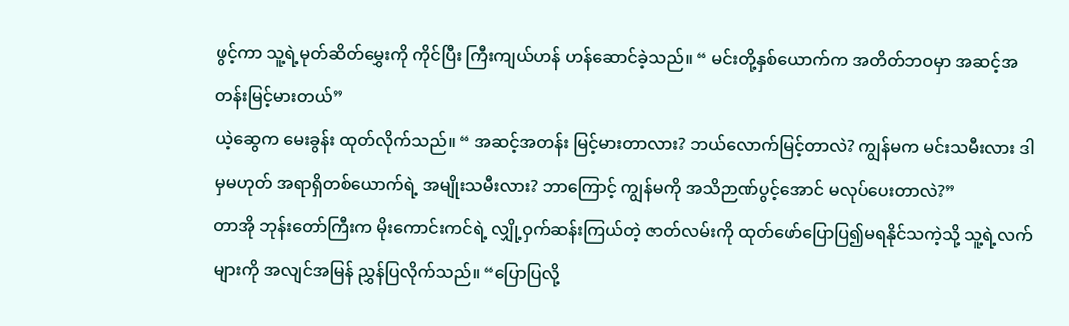ဖွင့်ကာ သူ့ရဲ့မုတ်ဆိတ်မွှေးကို ကိုင်ပြီး ကြီးကျယ်ဟန် ဟန်ဆောင်ခဲ့သည်။ “ မင်းတို့နှစ်ယောက်က အတိတ်ဘဝမှာ အဆင့်အတန်းမြင့်မားတယ်”
ယဲ့ဆွေက မေးခွန်း ထုတ်လိုက်သည်။ “ အဆင့်အတန်း မြင့်မားတာလား? ဘယ်လောက်မြင့်တာလဲ? ကျွန်မက မင်းသမီးလား ဒါမှမဟုတ် အရာရှိတစ်ယောက်ရဲ့ အမျိုးသမီးလား? ဘာကြောင့် ကျွန်မကို အသိဉာဏ်ပွင့်အောင် မလုပ်ပေးတာလဲ?”
တာအို ဘုန်းတော်ကြီးက မိုးကောင်းကင်ရဲ့ လျှို့ဝှက်ဆန်းကြယ်တဲ့ ဇာတ်လမ်းကို ထုတ်ဖော်ပြောပြ၍မရနိုင်သကဲ့သို့ သူ့ရဲ့လက်များကို အလျင်အမြန် ညွှန်ပြလိုက်သည်။ “ပြောပြလို့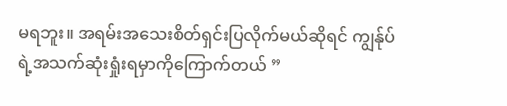မရဘူး။ အရမ်းအသေးစိတ်ရှင်းပြလိုက်မယ်ဆိုရင် ကျွန်ုပ်ရဲ့အသက်ဆုံးရှုံးရမှာကိုကြောက်တယ် ”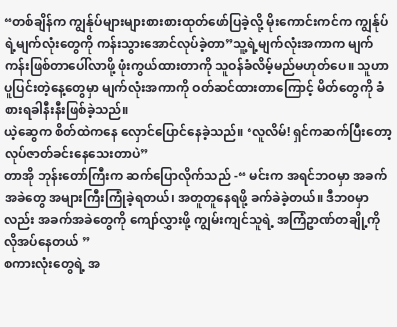“တစ်ချိန်က ကျွန်ုပ်များများစားစားထုတ်ဖော်ပြခဲ့လို့ မိုးကောင်းကင်က ကျွန်ုပ်ရဲ့မျက်လုံးတွေကို ကန်းသွားအောင်လုပ်ခဲ့တာ”သူ့ရဲ့မျက်လုံးအကာက မျက်ကန်းဖြစ်တာပေါ်လာဖို့ ဖုံးကွယ်ထားတာကို သူဝန်ခံလိမ့်မည်မဟုတ်ပေ။ သူဟာပူပြင်းတဲ့နေ့တွေမှာ မျက်လုံးအကာကို ဝတ်ဆင်ထားတာကြောင့် မိတ်တွေကို ခံစားရခါနီးနီးဖြစ်ခဲ့သည်။
ယဲ့ဆွေက စိတ်ထဲကနေ လှောင်ပြောင်နေခဲ့သည်။ ‘လူလိမ်! ရှင်ကဆက်ပြီးတော့ လုပ်ဇာတ်ခင်းနေသေးတာပဲ”
တာအို ဘုန်းတော်ကြီးက ဆက်ပြောလိုက်သည် -“ မင်းက အရင်ဘဝမှာ အခက်အခဲတွေ အများကြီးကြုံခဲ့ရတယ်၊ အတူတူနေရဖို့ ခက်ခဲခဲ့တယ်။ ဒီဘ၀မှာလည်း အခက်အခဲတွေကို ကျော်လွှားဖို့ ကျွမ်းကျင်သူရဲ့ အကြံဥာဏ်တချို့ကိုလိုအပ်နေတယ် ”
စကားလုံးတွေရဲ့ အ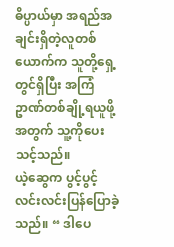ဓိပ္ပာယ်မှာ အရည်အချင်းရှိတဲ့လူတစ်ယောက်က သူတို့ရှေ့တွင်ရှိပြီး အကြံဥာဏ်တစ်ချို့ရယူဖို့အတွက် သူ့ကိုပေးသင့်သည်။
ယဲ့ဆွေက ပွင့်ပွင့်လင်းလင်းပြန်ပြောခဲ့သည်။ “ ဒါပေ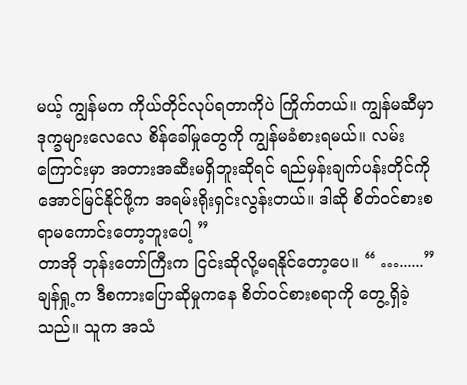မယ့် ကျွန်မက ကိုယ်တိုင်လုပ်ရတာကိုပဲ ကြိုက်တယ်။ ကျွန်မဆီမှာ ဒုက္ခများလေလေ စိန်ခေါ်မှုတွေကို ကျွန်မခံစားရမယ်။ လမ်းကြောင်းမှာ အတားအဆီးမရှိဘူးဆိုရင် ရည်မှန်းချက်ပန်းတိုင်ကို အောင်မြင်နိုင်ဖို့က အရမ်းရိုးရှင်းလွန်းတယ်။ ဒါဆို စိတ်ဝင်စားစရာမကောင်းတော့ဘူးပေါ့ ”
တာအို ဘုန်းတော်ကြီးက ငြင်းဆိုလို့မရနိုင်တော့ပေ။ “ …......”
ချန်ရှု့က ဒီစကားပြောဆိုမှုကနေ စိတ်ဝင်စားစရာကို တွေ့ရှိခဲ့သည်။ သူက အသံ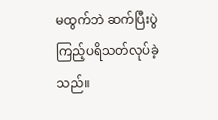မထွက်ဘဲ ဆက်ပြီးပွဲကြည့်ပရိသတ်လုပ်ခဲ့သည်။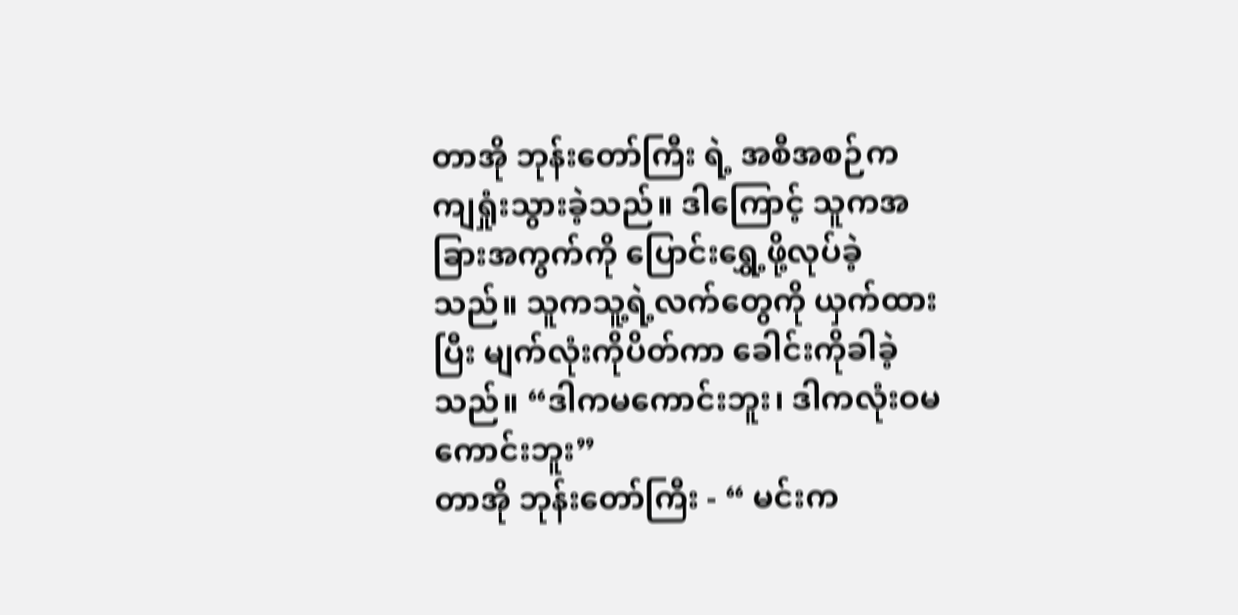တာအို ဘုန်းတော်ကြီး ရဲ့ အစီအစဉ်က ကျရှုံးသွားခဲ့သည်။ ဒါကြောင့် သူကအခြားအကွက်ကို ပြောင်းရွှေ့ဖို့လုပ်ခဲ့သည်။ သူကသူ့ရဲ့လက်တွေကို ယှက်ထားပြီး မျက်လုံးကိုပိတ်ကာ ခေါင်းကိုခါခဲ့သည်။ “ဒါကမကောင်းဘူး၊ ဒါကလုံးဝမကောင်းဘူး”
တာအို ဘုန်းတော်ကြီး - “ မင်းက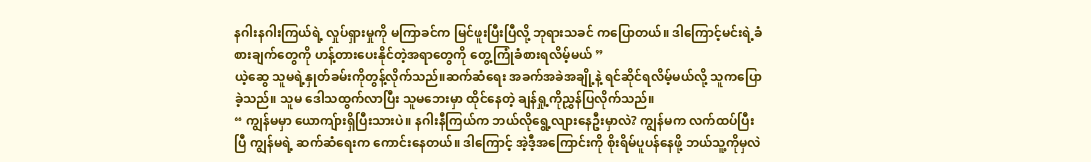နဂါးနဂါးကြယ်ရဲ့ လှုပ်ရှားမှုကို မကြာခင်က မြင်ဖူးပြီးပြီလို့ ဘုရားသခင် ကပြောတယ်။ ဒါကြောင့်မင်းရဲ့ခံစားချက်တွေကို ဟန့်တားပေးနိုင်တဲ့အရာတွေကို တွေ့ကြုံခံစားရလိမ့်မယ် ”
ယဲ့ဆွေ သူမရဲ့နှုတ်ခမ်းကိုတွန့်လိုက်သည်။ဆက်ဆံရေး အခက်အခဲအချို့နဲ့ ရင်ဆိုင်ရလိမ့်မယ်လို့ သူကပြောခဲ့သည်။ သူမ ဒေါသထွက်လာပြီး သူမဘေးမှာ ထိုင်နေတဲ့ ချန်ရှု့ကိုညွှန်ပြလိုက်သည်။
“ ကျွန်မမှာ ယောကျ်ားရှိပြီးသားပဲ။ နဂါးနီကြယ်က ဘယ်လိုရွေ့လျားနေဦးမှာလဲ? ကျွန်မက လက်ထပ်ပြီးပြီ ကျွန်မရဲ့ ဆက်ဆံရေးက ကောင်းနေတယ်။ ဒါကြောင့် အဲ့ဒီ့အကြောင်းကို စိုးရိမ်ပူပန်နေဖို့ ဘယ်သူ့ကိုမှလဲ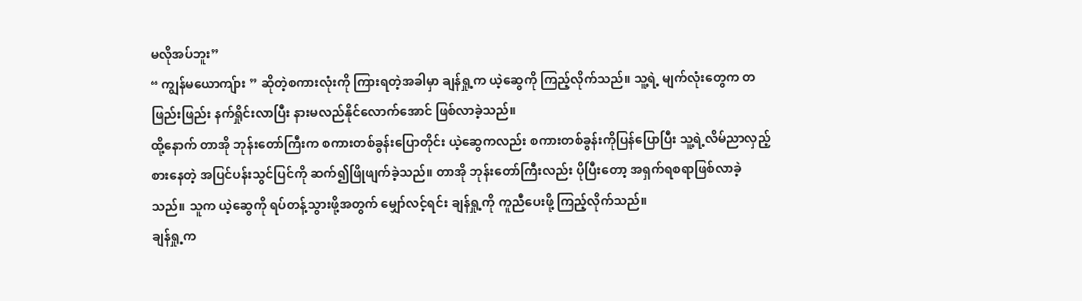မလိုအပ်ဘူး”
“ ကျွန်မယောကျ်ား ” ဆိုတဲ့စကားလုံးကို ကြားရတဲ့အခါမှာ ချန်ရှု့က ယဲ့ဆွေကို ကြည့်လိုက်သည်။ သူ့ရဲ့ မျက်လုံးတွေက တဖြည်းဖြည်း နက်ရှိုင်းလာပြီး နားမလည်နိုင်လောက်အောင် ဖြစ်လာခဲ့သည်။
ထို့နောက် တာအို ဘုန်းတော်ကြီးက စကားတစ်ခွန်းပြောတိုင်း ယဲ့ဆွေကလည်း စကားတစ်ခွန်းကိုပြန်ပြောပြီး သူ့ရဲ့လိမ်ညာလှည့်စားနေတဲ့ အပြင်ပန်းသွင်ပြင်ကို ဆက်၍ဖြိုဖျက်ခဲ့သည်။ တာအို ဘုန်းတော်ကြီးလည်း ပိုပြီးတော့ အရှက်ရစရာဖြစ်လာခဲ့သည်။ သူက ယဲ့ဆွေကို ရပ်တန့်သွားဖို့အတွက် မျှော်လင့်ရင်း ချန်ရှု့ကို ကူညီပေးဖို့ ကြည့်လိုက်သည်။
ချန်ရှု့က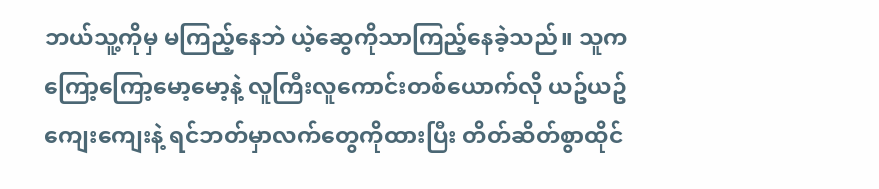ဘယ်သူ့ကိုမှ မကြည့်နေဘဲ ယဲ့ဆွေကိုသာကြည့်နေခဲ့သည်။ သူကကြော့ကြော့မော့မော့နဲ့ လူကြီးလူကောင်းတစ်ယောက်လို ယဥ်ယဥ်ကျေးကျေးနဲ့ ရင်ဘတ်မှာလက်တွေကိုထားပြီး တိတ်ဆိတ်စွာထိုင်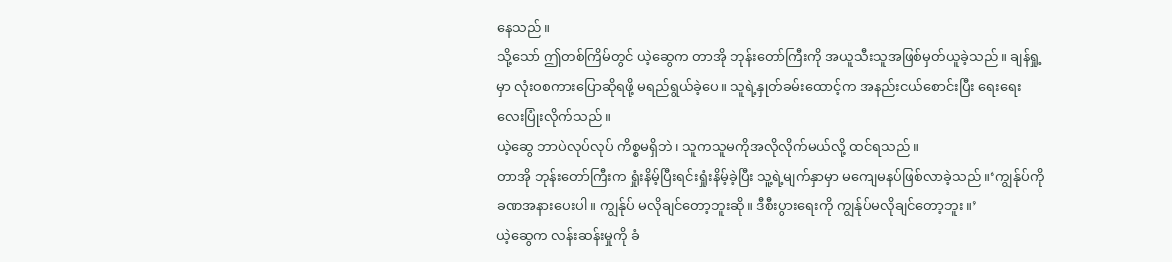နေသည်။
သို့သော် ဤတစ်ကြိမ်တွင် ယဲ့ဆွေက တာအို ဘုန်းတော်ကြီးကို အယူသီးသူအဖြစ်မှတ်ယူခဲ့သည်။ ချန်ရှု့မှာ လုံးဝစကားပြောဆိုရဖို့ မရည်ရွယ်ခဲ့ပေ။ သူရဲ့နှုတ်ခမ်းထောင့်က အနည်းငယ်စောင်းပြီး ရေးရေးလေးပြုံးလိုက်သည်။
ယဲ့ဆွေ ဘာပဲလုပ်လုပ် ကိစ္စမရှိဘဲ၊ သူကသူမကိုအလိုလိုက်မယ်လို့ ထင်ရသည်။
တာအို ဘုန်းတော်ကြီးက ရှုံးနိမ့်ပြီးရင်းရှုံးနိမ့်ခဲ့ပြီး သူ့ရဲ့မျက်နှာမှာ မကျေမနပ်ဖြစ်လာခဲ့သည်။‘ကျွန်ုပ်ကို ခဏအနားပေးပါ။ ကျွန်ုပ် မလိုချင်တော့ဘူးဆို။ ဒီစီးပွားရေးကို ကျွန်ုပ်မလိုချင်တော့ဘူး။’
ယဲ့ဆွေက လန်းဆန်းမှုကို ခံ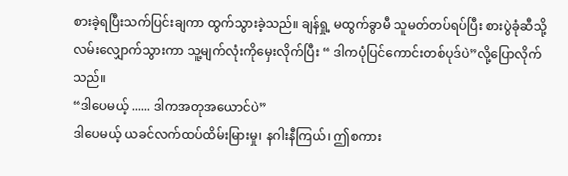စားခဲ့ရပြီးသက်ပြင်းချကာ ထွက်သွားခဲ့သည်။ ချန်ရှု့ မထွက်ခွာမီ သူမတ်တပ်ရပ်ပြီး စားပွဲခုံဆီသို့လမ်းလျှောက်သွားကာ သူ့မျက်လုံးကိုမှေးလိုက်ပြီး “ ဒါကပုံပြင်ကောင်းတစ်ပုဒ်ပဲ”လို့ပြောလိုက်သည်။
“ဒါပေမယ့် ...... ဒါကအတုအယောင်ပဲ”
ဒါပေမယ့် ယခင်လက်ထပ်ထိမ်းမြားမှု၊ နဂါးနီကြယ်၊ ဤစကား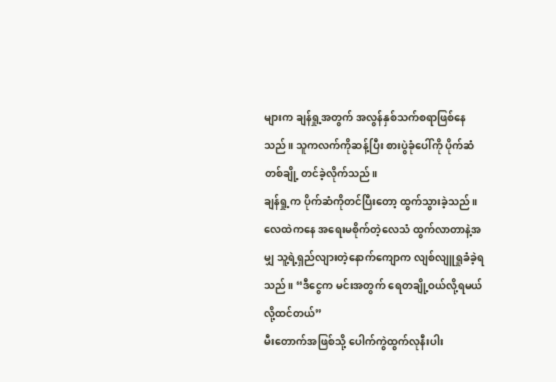များက ချန်ရှု့အတွက် အလွန်နှစ်သက်စရာဖြစ်နေသည်။ သူကလက်ကိုဆန့်ပြီး စားပွဲခုံပေါ်ကို ပိုက်ဆံတစ်ချို့ တင်ခဲ့လိုက်သည်။
ချန်ရှု့က ပိုက်ဆံကိုတင်ပြီးတော့ ထွက်သွားခဲ့သည်။ လေထဲကနေ အရေးမစိုက်တဲ့လေသံ ထွက်လာတာနဲ့အမျှ သူ့ရဲ့ရှည်လျားတဲ့နောက်ကျောက လျစ်လျူရှုခံခဲ့ရသည်။ “ဒီငွေက မင်းအတွက် ရေတချို့ဝယ်လို့ရမယ်လို့ထင်တယ်”
မီးတောက်အဖြစ်သို့ ပေါက်ကွဲထွက်လုနီးပါး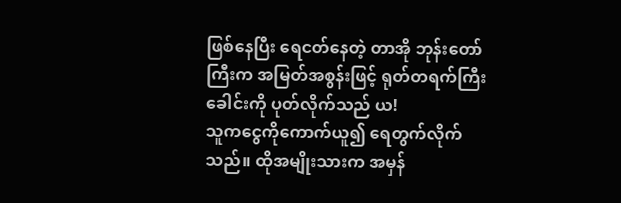ဖြစ်နေပြီး ရေငတ်နေတဲ့ တာအို ဘုန်းတော်ကြီးက အမြတ်အစွန်းဖြင့် ရုတ်တရက်ကြီး ခေါင်းကို ပုတ်လိုက်သည် ယ!
သူကငွေကိုကောက်ယူ၍ ရေတွက်လိုက်သည်။ ထိုအမျိုးသားက အမှန်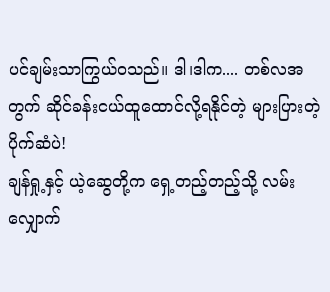ပင်ချမ်းသာကြွယ်ဝသည်။ ဒါ၊ဒါက.... တစ်လအတွက် ဆိုင်ခန်းငယ်ထူထောင်လို့ရနိုင်တဲ့ များပြားတဲ့ပိုက်ဆံပဲ!
ချန်ရှု့နှင့် ယဲ့ဆွေတို့က ရှေ့တည့်တည့်သို့ လမ်းလျှောက်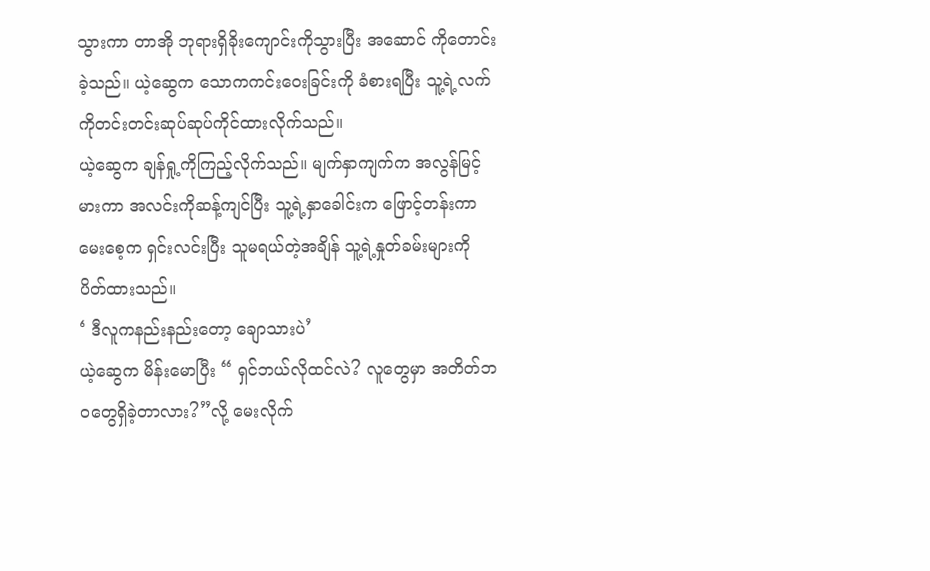သွားကာ တာအို ဘုရားရှိခိုးကျောင်းကိုသွားပြီး အဆောင် ကိုတောင်းခဲ့သည်။ ယဲ့ဆွေက သောကကင်းဝေးခြင်းကို ခံစားရပြီး သူ့ရဲ့လက်ကိုတင်းတင်းဆုပ်ဆုပ်ကိုင်ထားလိုက်သည်။
ယဲ့ဆွေက ချန်ရှု့ကိုကြည့်လိုက်သည်။ မျက်နှာကျက်က အလွန်မြင့်မားကာ အလင်းကိုဆန့်ကျင်ပြီး သူ့ရဲ့နှာခေါင်းက ဖြောင့်တန်းကာ မေးစေ့က ရှင်းလင်းပြီး သူမရယ်တဲ့အချိန် သူ့ရဲ့နှုတ်ခမ်းများကို ပိတ်ထားသည်။
‘ ဒီလူကနည်းနည်းတော့ ချောသားပဲ’
ယဲ့ဆွေက မိန်းမောပြီး “ ရှင်ဘယ်လိုထင်လဲ? လူတွေမှာ အတိတ်ဘဝတွေရှိခဲ့တာလား?”လို့ မေးလိုက်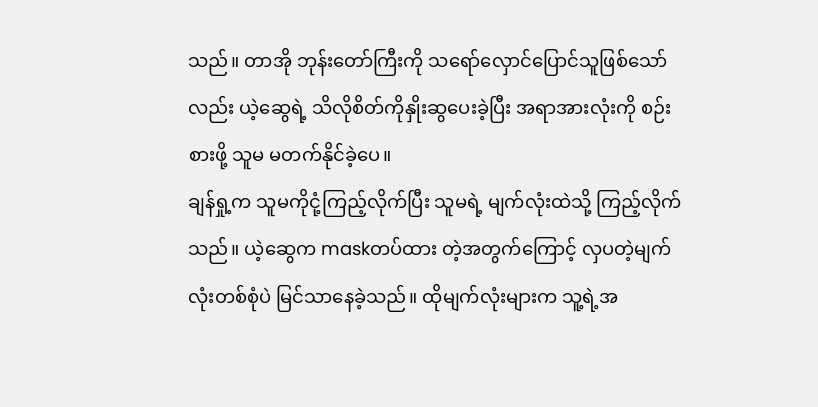သည်။ တာအို ဘုန်းတော်ကြီးကို သရော်လှောင်ပြောင်သူဖြစ်သော်လည်း ယဲ့ဆွေရဲ့ သိလိုစိတ်ကိုနှိုးဆွပေးခဲ့ပြီး အရာအားလုံးကို စဉ်းစားဖို့ သူမ မတက်နိုင်ခဲ့ပေ။
ချန်ရှု့က သူမကိုငုံ့ကြည့်လိုက်ပြီး သူမရဲ့ မျက်လုံးထဲသို့ ကြည့်လိုက်သည်။ ယဲ့ဆွေက maskတပ်ထား တဲ့အတွက်ကြောင့် လှပတဲ့မျက်လုံးတစ်စုံပဲ မြင်သာနေခဲ့သည်။ ထိုမျက်လုံးများက သူ့ရဲ့အ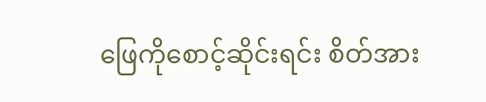ဖြေကိုစောင့်ဆိုင်းရင်း စိတ်အား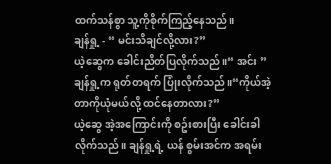ထက်သန်စွာ သူ့ကိုစိုက်ကြည့်နေသည်။
ချန်ရှု့ - “ မင်းသိချင်လို့လား?”
ယဲ့ဆွေက ခေါင်းညိတ်ပြလိုက်သည်။“ အင်း ”
ချန်ရှု့က ရုတ်တရက် ပြုံးလိုက်သည်။“ကိုယ်အဲ့တာကိုယုံမယ်လို့ ထင်နေတာလား?”
ယဲ့ဆွေ အဲ့အကြောင်းကို စဥ်းစားပြီး ခေါင်းခါလိုက်သည်။ ချန်ရှု့ရဲ့ ယန် စွမ်းအင်က အရမ်း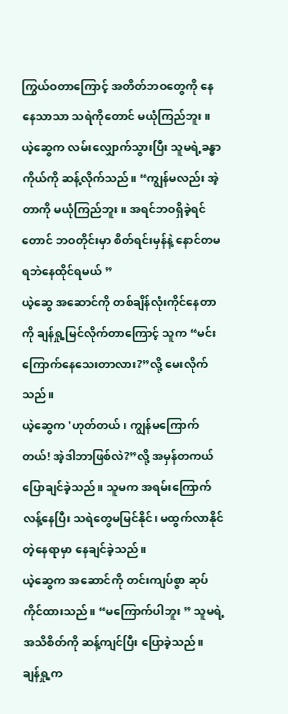ကြွယ်ဝတာကြောင့် အတိတ်ဘဝတွေကို နေနေသာသာ သရဲကိုတောင် မယုံကြည်ဘူး။
ယဲ့ဆွေက လမ်းလျှောက်သွားပြီး သူမရဲ့ခန္ဓာကိုယ်ကို ဆန့်လိုက်သည်။ “ကျွန်မလည်း အဲ့တာကို မယုံကြည်ဘူး။ အရင်ဘဝရှိခဲ့ရင်တောင် ဘဝတိုင်းမှာ စိတ်ရင်းမှန်နဲ့ နောင်တမရဘဲနေထိုင်ရမယ် ”
ယဲ့ဆွေ အဆောင်ကို တစ်ချိန်လုံးကိုင်နေတာကို ချန်ရှု့မြင်လိုက်တာကြောင့် သူက “မင်းကြောက်နေသေးတာလား?”လို့ မေးလိုက်သည်။
ယဲ့ဆွေက 'ဟုတ်တယ်၊ ကျွန်မကြောက်တယ်! အဲ့ဒါဘာဖြစ်လဲ?”လို့ အမှန်တကယ်ပြောချင်ခဲ့သည်။ သူမက အရမ်းကြောက်လန့်နေပြီး သရဲတွေမမြင်နိုင်၊ မထွက်လာနိုင်တဲ့နေရာမှာ နေချင်ခဲ့သည်။
ယဲ့ဆွေက အဆောင်ကို တင်းကျပ်စွာ ဆုပ်ကိုင်ထားသည်။ “မကြောက်ပါဘူး ” သူမရဲ့အသိစိတ်ကို ဆန့်ကျင်ပြီး ပြောခဲ့သည်။
ချန်ရှု့က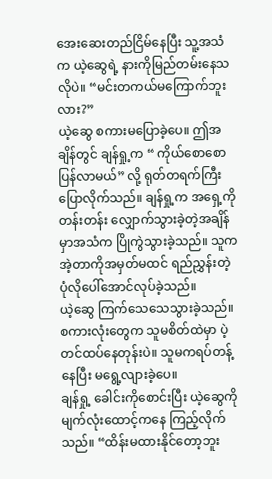အေးဆေးတည်ငြိမ်နေပြီး သူ့အသံက ယဲ့ဆွေရဲ့ နားကိုမြည်တမ်းနေသလိုပဲ။ “မင်းတကယ်မကြောက်ဘူးလား?”
ယဲ့ဆွေ စကားမပြောခဲ့ပေ။ ဤအချိန်တွင် ချန်ရှု့က “ ကိုယ်စောစောပြန်လာမယ်” လို့ ရုတ်တရက်ကြီး ပြောလိုက်သည်။ ချန်ရှု့က အရှေ့ကိုတန်းတန်း လျှောက်သွားခဲ့တဲ့အချိန်မှာအသံက ပြိုကွဲသွားခဲ့သည်။ သူက အဲ့တာကိုအမှတ်မထင် ရည်ညွှန်းတဲ့ ပုံလိုပေါ်အောင်လုပ်ခဲ့သည်။
ယဲ့ဆွေ ကြက်သေသေသွားခဲ့သည်။ စကားလုံးတွေက သူမစိတ်ထဲမှာ ပဲ့တင်ထပ်နေတုန်းပဲ။ သူမကရပ်တန့်နေပြီး မရွေ့လျားခဲ့ပေ။
ချန်ရှု့ ခေါင်းကိုစောင်းပြီး ယဲ့ဆွေကို မျက်လုံးထောင့်ကနေ ကြည့်လိုက်သည်။ “ထိန်းမထားနိုင်တော့ဘူး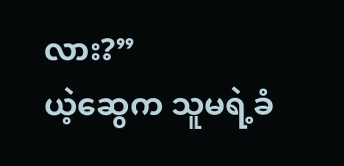လား?”
ယဲ့ဆွေက သူမရဲ့ခံ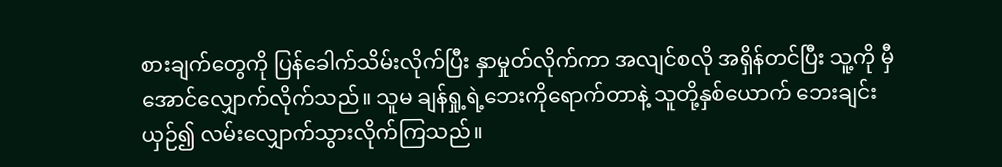စားချက်တွေကို ပြန်ခေါက်သိမ်းလိုက်ပြီး နှာမှုတ်လိုက်ကာ အလျင်စလို အရှိန်တင်ပြီး သူ့ကို မှီအောင်လျှောက်လိုက်သည်။ သူမ ချန်ရှု့ရဲ့ဘေးကိုရောက်တာနဲ့ သူတို့နှစ်ယောက် ဘေးချင်းယှဉ်၍ လမ်းလျှောက်သွားလိုက်ကြသည်။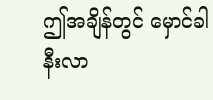ဤအချိန်တွင် မှောင်ခါနီးလာ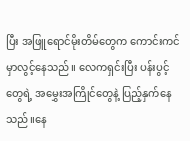ပြီး အဖြူရောင်မိုးတိမ်တွေက ကောင်းကင်မှာလွင့်နေသည်။ လေကရှင်းပြီး ပန်းပွင့်တွေရဲ့ အမွှေးအကြိုင်တွေနဲ့ ပြည့်နှက်နေသည်။နေ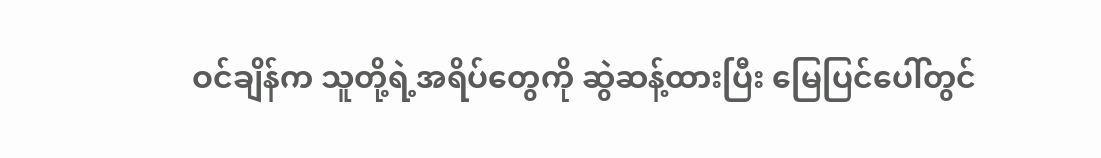ဝင်ချိန်က သူတို့ရဲ့အရိပ်တွေကို ဆွဲဆန့်ထားပြီး မြေပြင်ပေါ်တွင်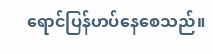ရောင်ပြန်ဟပ်နေစေသည်။